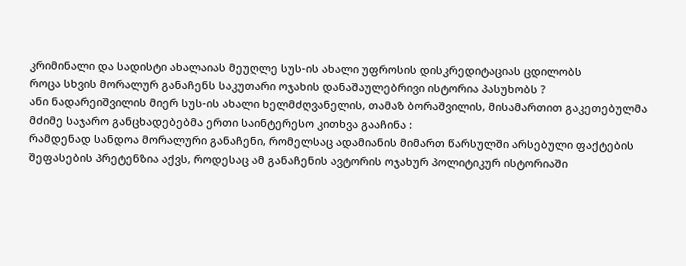კრიმინალი და სადისტი ახალაიას მეუღლე სუს-ის ახალი უფროსის დისკრედიტაციას ცდილობს
როცა სხვის მორალურ განაჩენს საკუთარი ოჯახის დანაშაულებრივი ისტორია პასუხობს ?
ანი ნადარეიშვილის მიერ სუს-ის ახალი ხელმძღვანელის, თამაზ ბორაშვილის, მისამართით გაკეთებულმა მძიმე საჯარო განცხადებებმა ერთი საინტერესო კითხვა გააჩინა :
რამდენად სანდოა მორალური განაჩენი, რომელსაც ადამიანის მიმართ წარსულში არსებული ფაქტების შეფასების პრეტენზია აქვს, როდესაც ამ განაჩენის ავტორის ოჯახურ პოლიტიკურ ისტორიაში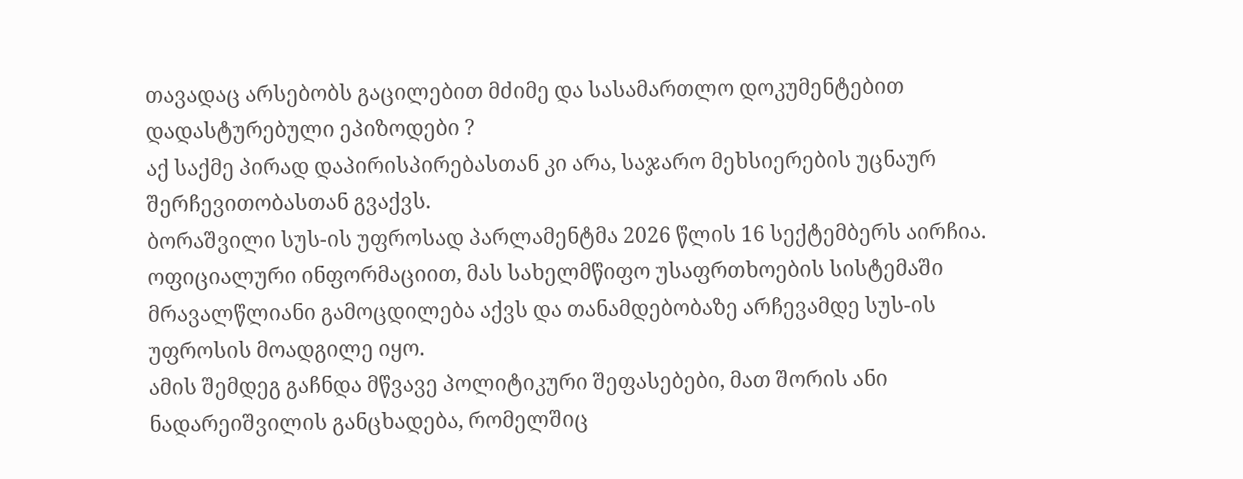თავადაც არსებობს გაცილებით მძიმე და სასამართლო დოკუმენტებით დადასტურებული ეპიზოდები ?
აქ საქმე პირად დაპირისპირებასთან კი არა, საჯარო მეხსიერების უცნაურ შერჩევითობასთან გვაქვს.
ბორაშვილი სუს-ის უფროსად პარლამენტმა 2026 წლის 16 სექტემბერს აირჩია. ოფიციალური ინფორმაციით, მას სახელმწიფო უსაფრთხოების სისტემაში მრავალწლიანი გამოცდილება აქვს და თანამდებობაზე არჩევამდე სუს-ის უფროსის მოადგილე იყო.
ამის შემდეგ გაჩნდა მწვავე პოლიტიკური შეფასებები, მათ შორის ანი ნადარეიშვილის განცხადება, რომელშიც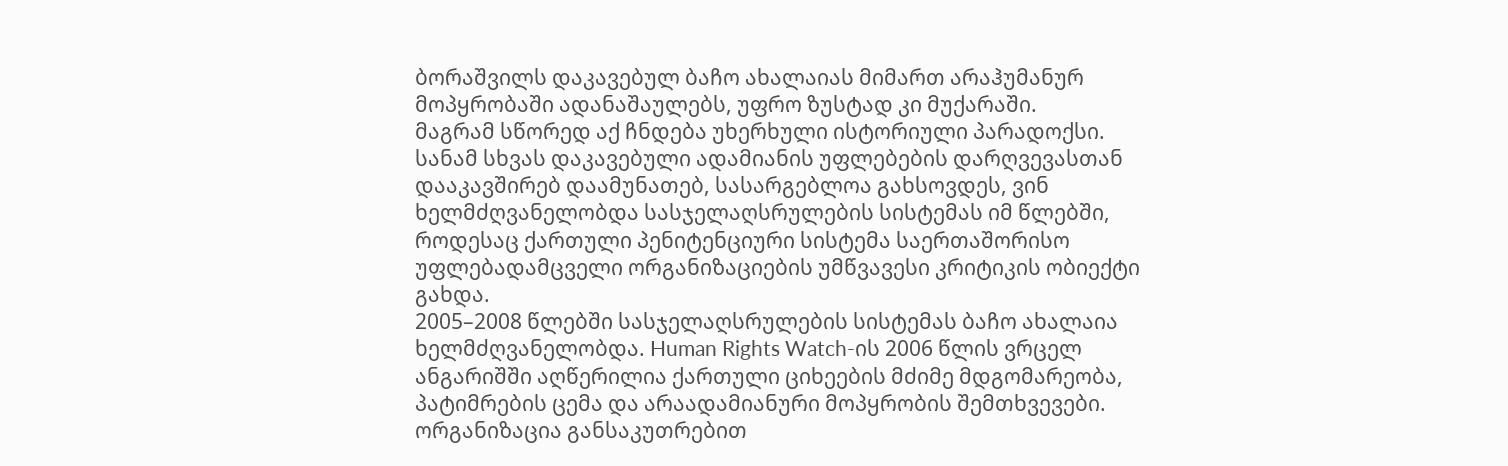ბორაშვილს დაკავებულ ბაჩო ახალაიას მიმართ არაჰუმანურ მოპყრობაში ადანაშაულებს, უფრო ზუსტად კი მუქარაში.
მაგრამ სწორედ აქ ჩნდება უხერხული ისტორიული პარადოქსი.
სანამ სხვას დაკავებული ადამიანის უფლებების დარღვევასთან დააკავშირებ დაამუნათებ, სასარგებლოა გახსოვდეს, ვინ ხელმძღვანელობდა სასჯელაღსრულების სისტემას იმ წლებში, როდესაც ქართული პენიტენციური სისტემა საერთაშორისო უფლებადამცველი ორგანიზაციების უმწვავესი კრიტიკის ობიექტი გახდა.
2005–2008 წლებში სასჯელაღსრულების სისტემას ბაჩო ახალაია ხელმძღვანელობდა. Human Rights Watch-ის 2006 წლის ვრცელ ანგარიშში აღწერილია ქართული ციხეების მძიმე მდგომარეობა, პატიმრების ცემა და არაადამიანური მოპყრობის შემთხვევები. ორგანიზაცია განსაკუთრებით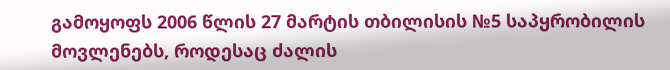გამოყოფს 2006 წლის 27 მარტის თბილისის №5 საპყრობილის მოვლენებს, როდესაც ძალის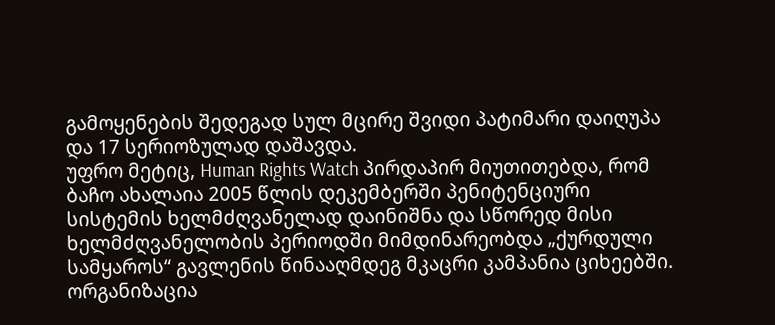გამოყენების შედეგად სულ მცირე შვიდი პატიმარი დაიღუპა და 17 სერიოზულად დაშავდა.
უფრო მეტიც, Human Rights Watch პირდაპირ მიუთითებდა, რომ ბაჩო ახალაია 2005 წლის დეკემბერში პენიტენციური სისტემის ხელმძღვანელად დაინიშნა და სწორედ მისი ხელმძღვანელობის პერიოდში მიმდინარეობდა „ქურდული სამყაროს“ გავლენის წინააღმდეგ მკაცრი კამპანია ციხეებში. ორგანიზაცია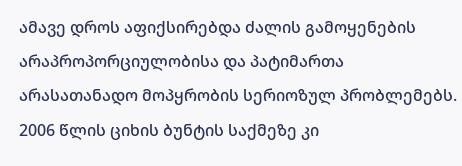ამავე დროს აფიქსირებდა ძალის გამოყენების არაპროპორციულობისა და პატიმართა არასათანადო მოპყრობის სერიოზულ პრობლემებს.
2006 წლის ციხის ბუნტის საქმეზე კი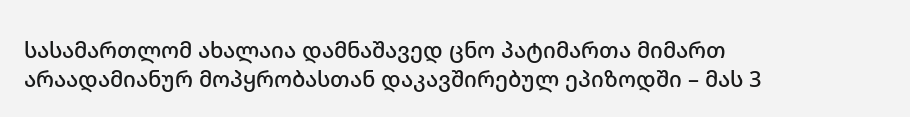სასამართლომ ახალაია დამნაშავედ ცნო პატიმართა მიმართ არაადამიანურ მოპყრობასთან დაკავშირებულ ეპიზოდში – მას 3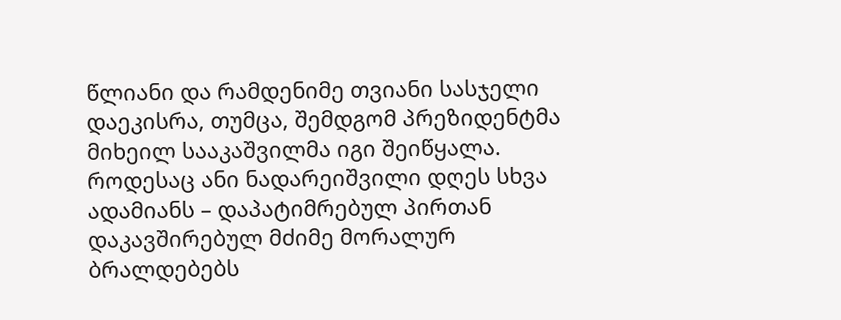წლიანი და რამდენიმე თვიანი სასჯელი დაეკისრა, თუმცა, შემდგომ პრეზიდენტმა მიხეილ სააკაშვილმა იგი შეიწყალა.
როდესაც ანი ნადარეიშვილი დღეს სხვა ადამიანს – დაპატიმრებულ პირთან დაკავშირებულ მძიმე მორალურ ბრალდებებს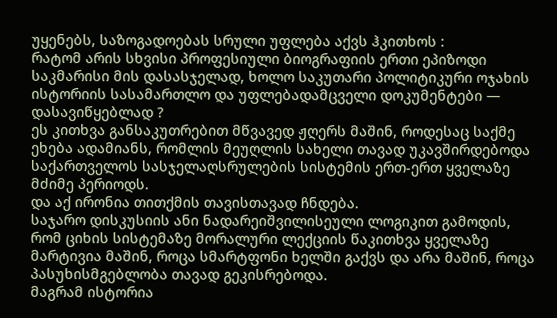უყენებს, საზოგადოებას სრული უფლება აქვს ჰკითხოს :
რატომ არის სხვისი პროფესიული ბიოგრაფიის ერთი ეპიზოდი საკმარისი მის დასასჯელად, ხოლო საკუთარი პოლიტიკური ოჯახის ისტორიის სასამართლო და უფლებადამცველი დოკუმენტები — დასავიწყებლად ?
ეს კითხვა განსაკუთრებით მწვავედ ჟღერს მაშინ, როდესაც საქმე ეხება ადამიანს, რომლის მეუღლის სახელი თავად უკავშირდებოდა საქართველოს სასჯელაღსრულების სისტემის ერთ-ერთ ყველაზე მძიმე პერიოდს.
და აქ ირონია თითქმის თავისთავად ჩნდება.
საჯარო დისკუსიის ანი ნადარეიშვილისეული ლოგიკით გამოდის, რომ ციხის სისტემაზე მორალური ლექციის წაკითხვა ყველაზე მარტივია მაშინ, როცა სმარტფონი ხელში გაქვს და არა მაშინ, როცა პასუხისმგებლობა თავად გეკისრებოდა.
მაგრამ ისტორია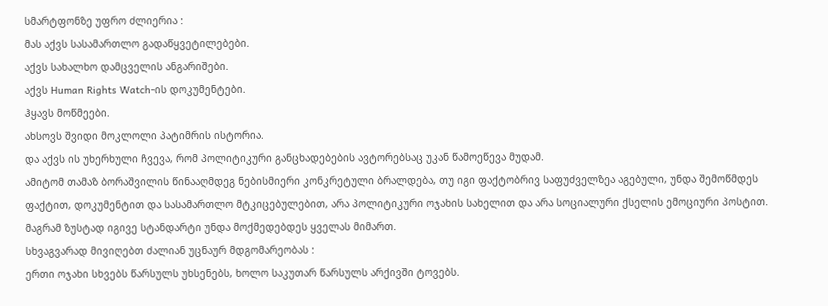სმარტფონზე უფრო ძლიერია :
მას აქვს სასამართლო გადაწყვეტილებები.
აქვს სახალხო დამცველის ანგარიშები.
აქვს Human Rights Watch-ის დოკუმენტები.
ჰყავს მოწმეები.
ახსოვს შვიდი მოკლოლი პატიმრის ისტორია.
და აქვს ის უხერხული ჩვევა, რომ პოლიტიკური განცხადებების ავტორებსაც უკან წამოეწევა მუდამ.
ამიტომ თამაზ ბორაშვილის წინააღმდეგ ნებისმიერი კონკრეტული ბრალდება, თუ იგი ფაქტობრივ საფუძველზეა აგებული, უნდა შემოწმდეს ფაქტით, დოკუმენტით და სასამართლო მტკიცებულებით, არა პოლიტიკური ოჯახის სახელით და არა სოციალური ქსელის ემოციური პოსტით.
მაგრამ ზუსტად იგივე სტანდარტი უნდა მოქმედებდეს ყველას მიმართ.
სხვაგვარად მივიღებთ ძალიან უცნაურ მდგომარეობას :
ერთი ოჯახი სხვებს წარსულს უხსენებს, ხოლო საკუთარ წარსულს არქივში ტოვებს.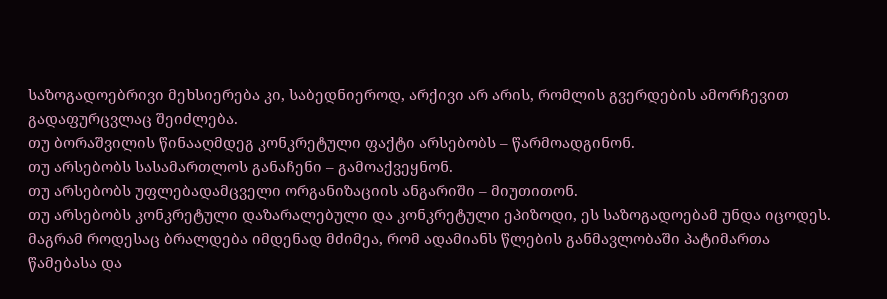საზოგადოებრივი მეხსიერება კი, საბედნიეროდ, არქივი არ არის, რომლის გვერდების ამორჩევით გადაფურცვლაც შეიძლება.
თუ ბორაშვილის წინააღმდეგ კონკრეტული ფაქტი არსებობს – წარმოადგინონ.
თუ არსებობს სასამართლოს განაჩენი – გამოაქვეყნონ.
თუ არსებობს უფლებადამცველი ორგანიზაციის ანგარიში – მიუთითონ.
თუ არსებობს კონკრეტული დაზარალებული და კონკრეტული ეპიზოდი, ეს საზოგადოებამ უნდა იცოდეს.
მაგრამ როდესაც ბრალდება იმდენად მძიმეა, რომ ადამიანს წლების განმავლობაში პატიმართა წამებასა და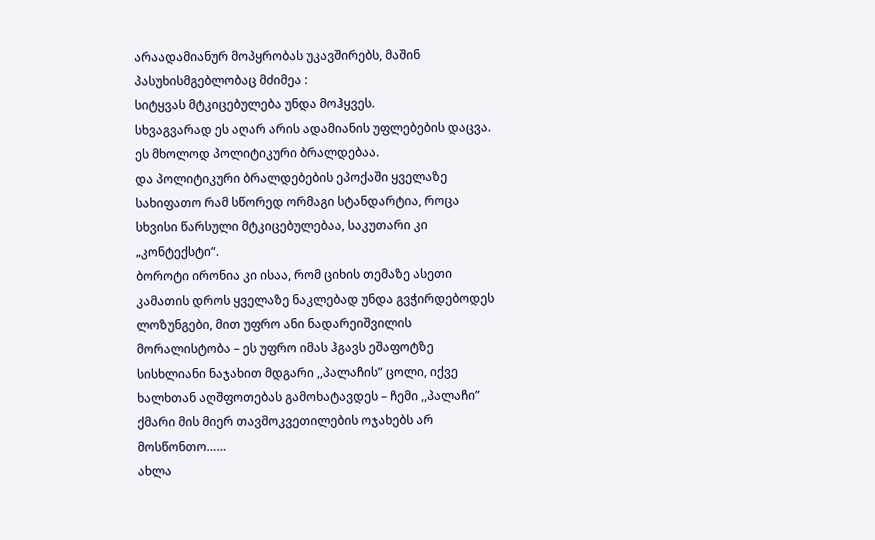არაადამიანურ მოპყრობას უკავშირებს, მაშინ პასუხისმგებლობაც მძიმეა :
სიტყვას მტკიცებულება უნდა მოჰყვეს.
სხვაგვარად ეს აღარ არის ადამიანის უფლებების დაცვა.
ეს მხოლოდ პოლიტიკური ბრალდებაა.
და პოლიტიკური ბრალდებების ეპოქაში ყველაზე სახიფათო რამ სწორედ ორმაგი სტანდარტია, როცა სხვისი წარსული მტკიცებულებაა, საკუთარი კი „კონტექსტი“.
ბოროტი ირონია კი ისაა, რომ ციხის თემაზე ასეთი კამათის დროს ყველაზე ნაკლებად უნდა გვჭირდებოდეს ლოზუნგები, მით უფრო ანი ნადარეიშვილის მორალისტობა – ეს უფრო იმას ჰგავს ეშაფოტზე სისხლიანი ნაჯახით მდგარი ,,პალაჩის” ცოლი, იქვე ხალხთან აღშფოთებას გამოხატავდეს – ჩემი ,,პალაჩი” ქმარი მის მიერ თავმოკვეთილების ოჯახებს არ მოსწონთო……
ახლა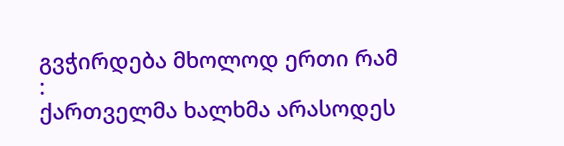გვჭირდება მხოლოდ ერთი რამ :
ქართველმა ხალხმა არასოდეს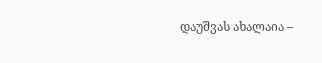დაუშვას ახალაია –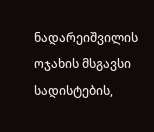ნადარეიშვილის ოჯახის მსგავსი სადისტების,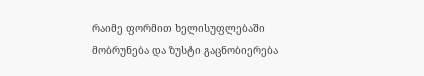რაიმე ფორმით ხელისუფლებაში მობრუნება და ზუსტი გაცნობიერება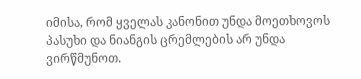იმისა, რომ ყველას კანონით უნდა მოეთხოვოს პასუხი და ნიანგის ცრემლების არ უნდა ვირწმუნოთ.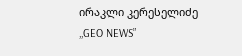ირაკლი კერესელიძე
,,GEO NEWS”